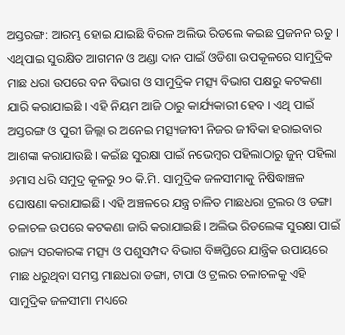ଅସ୍ତରଙ୍ଗ: ଆରମ୍ଭ ହୋଇ ଯାଇଛି ବିରଳ ଅଲିଭ ରିଡଲେ କଇଛ ପ୍ରଜନନ ଋତୁ । ଏଥିପାଇ ସୁରକ୍ଷିତ ଆଗମନ ଓ ଅଣ୍ଡା ଦାନ ପାଇଁ ଓଡିଶା ଉପକୂଳରେ ସାମୁଦ୍ରିକ ମାଛ ଧରା ଉପରେ ବନ ବିଭାଗ ଓ ସାମୁଦ୍ରିକ ମତ୍ସ୍ୟ ବିଭାଗ ପକ୍ଷରୁ କଟକଣା ଯାରି କରାଯାଇଛି । ଏହି ନିୟମ ଆଜି ଠାରୁ କାର୍ଯ୍ୟକାରୀ ହେବ । ଏଥି ପାଇଁ ଅସ୍ତରଙ୍ଗ ଓ ପୁରୀ ଜିଲ୍ଲା ର ଅନେଇ ମତ୍ସ୍ୟଜୀବୀ ନିଜର ଜୀବିକା ହରାଇବାର ଆଶଙ୍କା କରାଯାଉଛି । କଇଁଛ ସୁରକ୍ଷା ପାଇଁ ନଭେମ୍ବର ପହିଲାଠାରୁ ଜୁନ୍ ପହିଲା ୬ମାସ ଧରି ସମୁଦ୍ର କୂଳରୁ ୨୦ କି.ମି. ସାମୁଦ୍ରିକ ଜଳସୀମାକୁ ନିଷିଦ୍ଧାଞ୍ଚଳ ଘୋଷଣା କରାଯାଇଛି। ଏହି ଅଞ୍ଚଳରେ ଯନ୍ତ୍ର ଚାଳିତ ମାଛଧରା ଟ୍ରଲର ଓ ଡଙ୍ଗା ଚଳାଚଳ ଉପରେ କଟକଣା ଜାରି କରାଯାଇଛି। ଅଲିଭ ରିଡଲେଙ୍କ ସୁରକ୍ଷା ପାଇଁ ରାଜ୍ୟ ସରକାରଙ୍କ ମତ୍ସ୍ୟ ଓ ପଶୁସମ୍ପଦ ବିଭାଗ ବିଜ୍ଞପ୍ତିରେ ଯାନ୍ତ୍ରିକ ଉପାୟରେ ମାଛ ଧରୁଥିବା ସମସ୍ତ ମାଛଧରା ଡଙ୍ଗା, ଟାପା ଓ ଟ୍ରଲର ଚଳାଚଳକୁ ଏହି ସାମୁଦ୍ରିକ ଜଳସୀମା ମଧ୍ୟରେ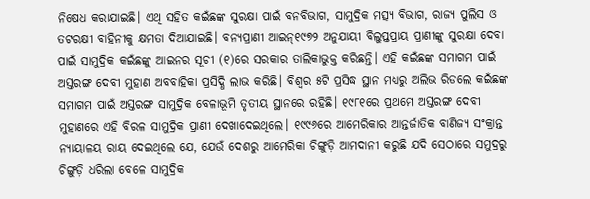ନିଷେଧ କରାଯାଇଛି। ଏଥି ସହିତ କଇଁଛଙ୍କ ସୁରକ୍ଷା ପାଇଁ ବନବିଭାଗ, ସାମୁଦ୍ରିକ ମତ୍ସ୍ୟ ବିଭାଗ, ରାଜ୍ୟ ପୁଲିସ ଓ ତଟରକ୍ଷୀ ବାହିନୀକୁ କ୍ଷମତା ଦିଆଯାଇଛି। ବନ୍ୟପ୍ରାଣୀ ଆଇନ୍୧୯୭୨ ଅନୁଯାୟୀ ବିଲୁପ୍ତପ୍ରାୟ ପ୍ରାଣୀଙ୍କୁ ସୁରକ୍ଷା ଦେବା ପାଇଁ ସାମୁଦ୍ରିକ କଇଁଛଙ୍କୁ ଆଇନର ସୂଚୀ (୧)ରେ ସରକାର ତାଲିକାଭୁକ୍ତ କରିଛନ୍ତି। ଏହି କଇଁଛଙ୍କ ସମାଗମ ପାଇଁ ଅସ୍ତରଙ୍ଗ ଦେବୀ ମୁହାଣ ଅବବାହିକା ପ୍ରସିଦ୍ଧି ଲାଭ କରିଛି। ବିଶ୍ବର ୫ଟି ପ୍ରସିଦ୍ଧ ସ୍ଥାନ ମଧ୍ୟରୁ ଅଲିଭ ରିଡଲେ କଇଁଛଙ୍କ ସମାଗମ ପାଇଁ ଅସ୍ତରଙ୍ଗ ସାମୁଦ୍ରିକ ବେଳାଭୂମି ତୃତୀୟ ସ୍ଥାନରେ ରହିଛି। ୧୯୮୧ରେ ପ୍ରଥମେ ଅସ୍ତରଙ୍ଗ ଦେବୀ ମୁହାଣରେ ଏହି ବିରଳ ସାମୁଦ୍ରିକ ପ୍ରାଣୀ ଦେଖାଦେଇଥିଲେ। ୧୯୯୬ରେ ଆମେରିକାର ଆନ୍ତର୍ଜାତିକ ବାଣିଜ୍ୟ ସଂକ୍ରାନ୍ତ ନ୍ୟାୟାଳୟ ରାୟ ଦେଇଥିଲେ ଯେ, ଯେଉଁ ଦେଶରୁ ଆମେରିକା ଚିଙ୍ଗୁଡ଼ି ଆମଦାନୀ କରୁଛି ଯଦି ସେଠାରେ ସମୁଦ୍ରରୁ ଚିଙ୍ଗୁଡ଼ି ଧରିଲା ବେଳେ ସାମୁଦ୍ରିକ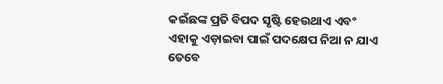କଇଁଛଙ୍କ ପ୍ରତି ବିପଦ ସୃଷ୍ଟି ହେଉଥାଏ ଏବଂ ଏହାକୁ ଏଡ଼ାଇବା ପାଇଁ ପଦକ୍ଷେପ ନିଆ ନ ଯାଏ ତେବେ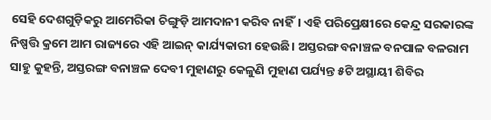ସେହି ଦେଶଗୁଡ଼ିକରୁ ଆମେରିକା ଚିଙ୍ଗୁଡ଼ି ଆମଦାନୀ କରିବ ନାହିଁ। ଏହି ପରିପ୍ରେକ୍ଷୀରେ କେନ୍ଦ୍ର ସରକାରଙ୍କ ନିଷ୍ପତ୍ତି କ୍ରମେ ଆମ ରାଜ୍ୟରେ ଏହି ଆଇନ୍ କାର୍ଯ୍ୟକାରୀ ହେଉଛି। ଅସ୍ତରଙ୍ଗ ବନାଞ୍ଚଳ ବନପାଳ ବଳରାମ ସାହୁ କୁହନ୍ତି, ଅସ୍ତରଙ୍ଗ ବନାଞ୍ଚଳ ଦେବୀ ମୁହାଣରୁ କେଳୁଣି ମୁହାଣ ପର୍ଯ୍ୟନ୍ତ ୫ଟି ଅସ୍ଥାୟୀ ଶିବିର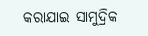କରାଯାଇ ସାମୁଦ୍ରିକ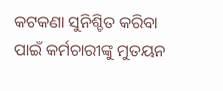କଟକଣା ସୁନିଶ୍ଚିତ କରିବା ପାଇଁ କର୍ମଚାରୀଙ୍କୁ ମୁତୟନ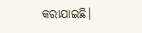କରାଯାଇଛି।